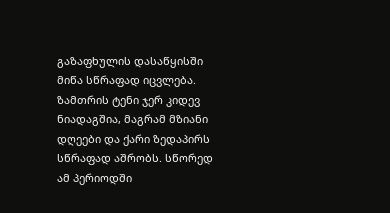გაზაფხულის დასაწყისში მიწა სწრაფად იცვლება. ზამთრის ტენი ჯერ კიდევ ნიადაგშია, მაგრამ მზიანი დღეები და ქარი ზედაპირს სწრაფად აშრობს. სწორედ ამ პერიოდში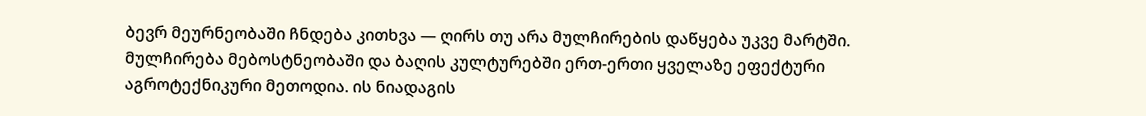ბევრ მეურნეობაში ჩნდება კითხვა — ღირს თუ არა მულჩირების დაწყება უკვე მარტში.
მულჩირება მებოსტნეობაში და ბაღის კულტურებში ერთ-ერთი ყველაზე ეფექტური აგროტექნიკური მეთოდია. ის ნიადაგის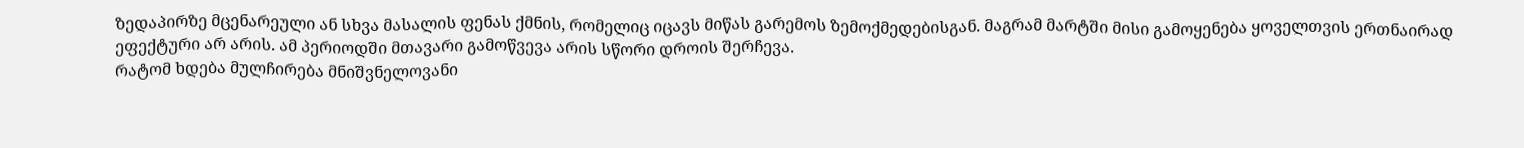ზედაპირზე მცენარეული ან სხვა მასალის ფენას ქმნის, რომელიც იცავს მიწას გარემოს ზემოქმედებისგან. მაგრამ მარტში მისი გამოყენება ყოველთვის ერთნაირად ეფექტური არ არის. ამ პერიოდში მთავარი გამოწვევა არის სწორი დროის შერჩევა.
რატომ ხდება მულჩირება მნიშვნელოვანი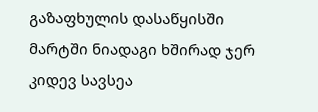გაზაფხულის დასაწყისში
მარტში ნიადაგი ხშირად ჯერ კიდევ სავსეა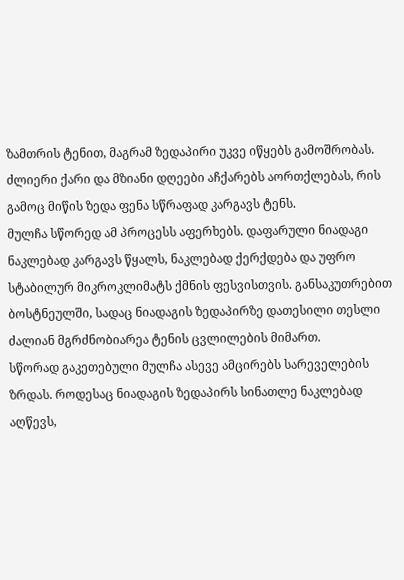ზამთრის ტენით, მაგრამ ზედაპირი უკვე იწყებს გამოშრობას. ძლიერი ქარი და მზიანი დღეები აჩქარებს აორთქლებას, რის გამოც მიწის ზედა ფენა სწრაფად კარგავს ტენს.
მულჩა სწორედ ამ პროცესს აფერხებს. დაფარული ნიადაგი ნაკლებად კარგავს წყალს, ნაკლებად ქერქდება და უფრო სტაბილურ მიკროკლიმატს ქმნის ფესვისთვის. განსაკუთრებით ბოსტნეულში, სადაც ნიადაგის ზედაპირზე დათესილი თესლი ძალიან მგრძნობიარეა ტენის ცვლილების მიმართ.
სწორად გაკეთებული მულჩა ასევე ამცირებს სარეველების ზრდას. როდესაც ნიადაგის ზედაპირს სინათლე ნაკლებად აღწევს,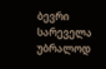ბევრი სარეველა უბრალოდ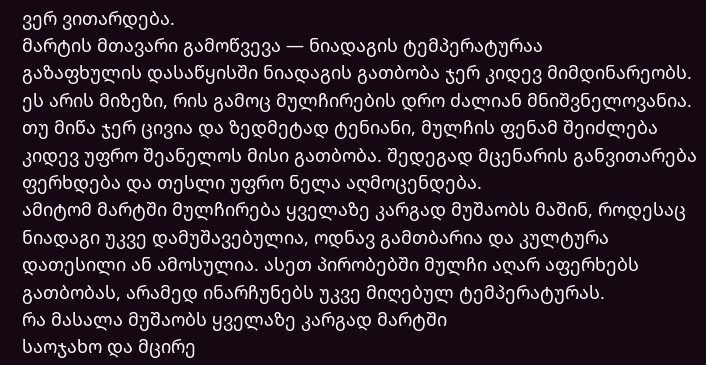ვერ ვითარდება.
მარტის მთავარი გამოწვევა — ნიადაგის ტემპერატურაა
გაზაფხულის დასაწყისში ნიადაგის გათბობა ჯერ კიდევ მიმდინარეობს. ეს არის მიზეზი, რის გამოც მულჩირების დრო ძალიან მნიშვნელოვანია.
თუ მიწა ჯერ ცივია და ზედმეტად ტენიანი, მულჩის ფენამ შეიძლება კიდევ უფრო შეანელოს მისი გათბობა. შედეგად მცენარის განვითარება ფერხდება და თესლი უფრო ნელა აღმოცენდება.
ამიტომ მარტში მულჩირება ყველაზე კარგად მუშაობს მაშინ, როდესაც ნიადაგი უკვე დამუშავებულია, ოდნავ გამთბარია და კულტურა დათესილი ან ამოსულია. ასეთ პირობებში მულჩი აღარ აფერხებს გათბობას, არამედ ინარჩუნებს უკვე მიღებულ ტემპერატურას.
რა მასალა მუშაობს ყველაზე კარგად მარტში
საოჯახო და მცირე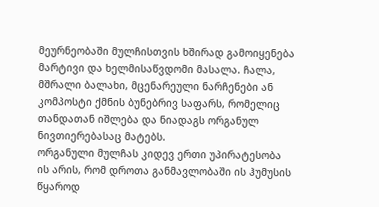მეურნეობაში მულჩისთვის ხშირად გამოიყენება მარტივი და ხელმისაწვდომი მასალა. ჩალა, მშრალი ბალახი, მცენარეული ნარჩენები ან კომპოსტი ქმნის ბუნებრივ საფარს, რომელიც თანდათან იშლება და ნიადაგს ორგანულ ნივთიერებასაც მატებს.
ორგანული მულჩას კიდევ ერთი უპირატესობა ის არის, რომ დროთა განმავლობაში ის ჰუმუსის წყაროდ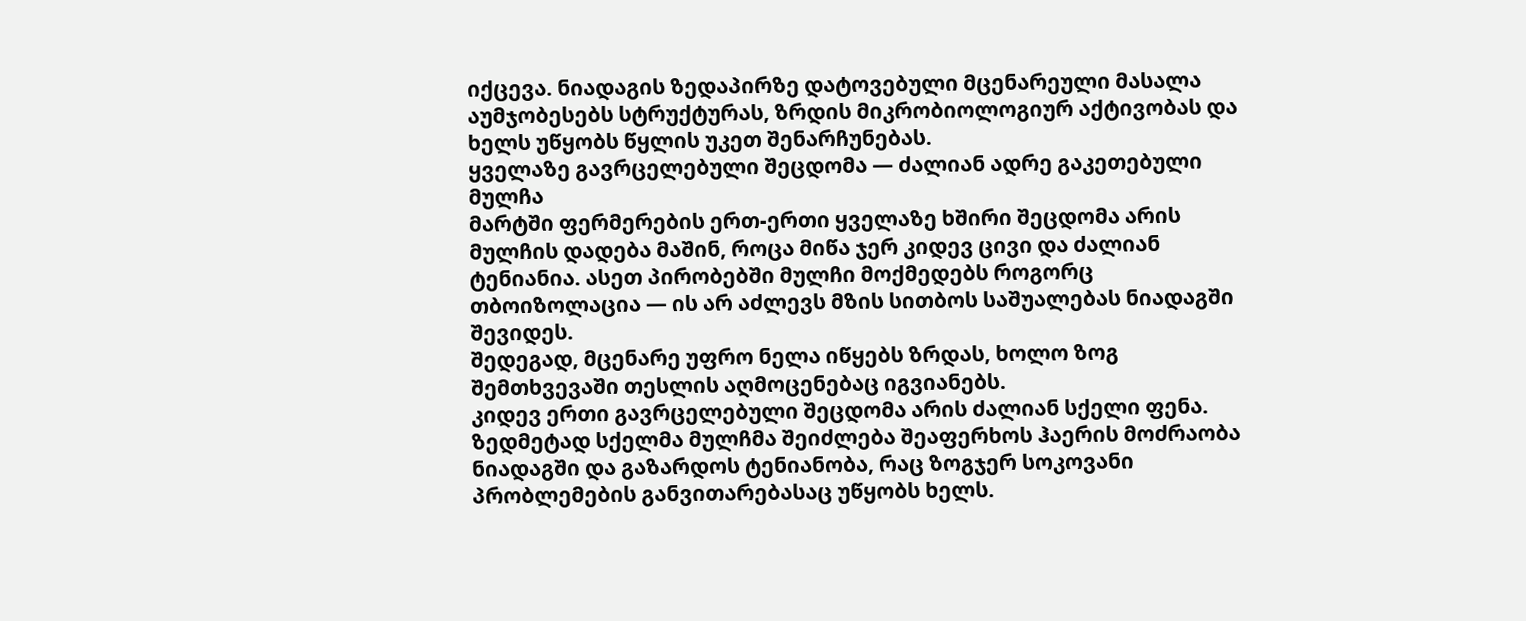იქცევა. ნიადაგის ზედაპირზე დატოვებული მცენარეული მასალა აუმჯობესებს სტრუქტურას, ზრდის მიკრობიოლოგიურ აქტივობას და ხელს უწყობს წყლის უკეთ შენარჩუნებას.
ყველაზე გავრცელებული შეცდომა — ძალიან ადრე გაკეთებული მულჩა
მარტში ფერმერების ერთ-ერთი ყველაზე ხშირი შეცდომა არის მულჩის დადება მაშინ, როცა მიწა ჯერ კიდევ ცივი და ძალიან ტენიანია. ასეთ პირობებში მულჩი მოქმედებს როგორც თბოიზოლაცია — ის არ აძლევს მზის სითბოს საშუალებას ნიადაგში შევიდეს.
შედეგად, მცენარე უფრო ნელა იწყებს ზრდას, ხოლო ზოგ შემთხვევაში თესლის აღმოცენებაც იგვიანებს.
კიდევ ერთი გავრცელებული შეცდომა არის ძალიან სქელი ფენა. ზედმეტად სქელმა მულჩმა შეიძლება შეაფერხოს ჰაერის მოძრაობა ნიადაგში და გაზარდოს ტენიანობა, რაც ზოგჯერ სოკოვანი პრობლემების განვითარებასაც უწყობს ხელს.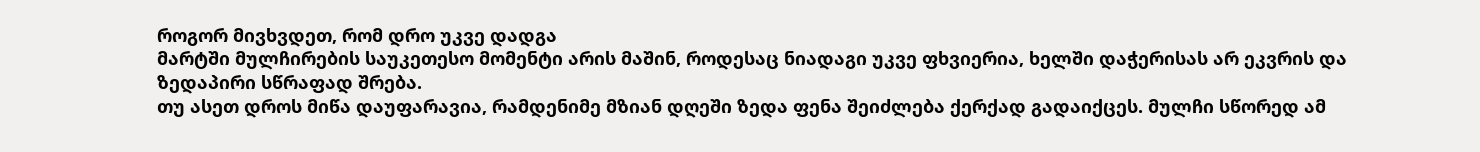როგორ მივხვდეთ, რომ დრო უკვე დადგა
მარტში მულჩირების საუკეთესო მომენტი არის მაშინ, როდესაც ნიადაგი უკვე ფხვიერია, ხელში დაჭერისას არ ეკვრის და ზედაპირი სწრაფად შრება.
თუ ასეთ დროს მიწა დაუფარავია, რამდენიმე მზიან დღეში ზედა ფენა შეიძლება ქერქად გადაიქცეს. მულჩი სწორედ ამ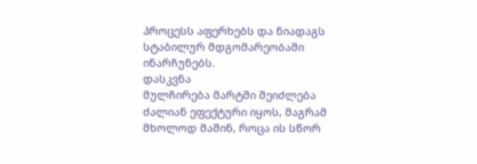პროცესს აფერხებს და ნიადაგს სტაბილურ მდგომარეობაში ინარჩუნებს.
დასკვნა
მულჩირება მარტში შეიძლება ძალიან ეფექტური იყოს, მაგრამ მხოლოდ მაშინ, როცა ის სწორ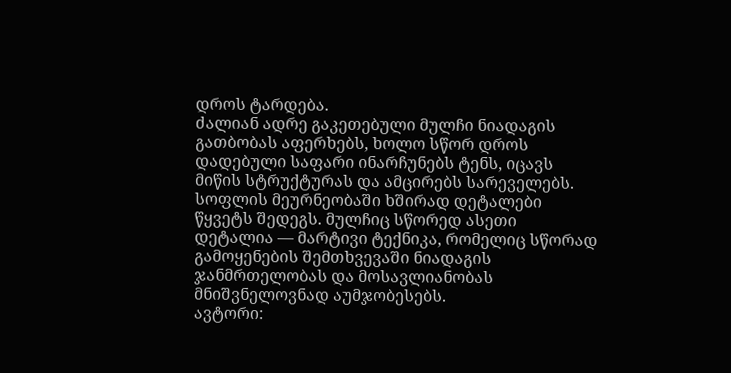დროს ტარდება.
ძალიან ადრე გაკეთებული მულჩი ნიადაგის გათბობას აფერხებს, ხოლო სწორ დროს დადებული საფარი ინარჩუნებს ტენს, იცავს მიწის სტრუქტურას და ამცირებს სარეველებს.
სოფლის მეურნეობაში ხშირად დეტალები წყვეტს შედეგს. მულჩიც სწორედ ასეთი დეტალია — მარტივი ტექნიკა, რომელიც სწორად გამოყენების შემთხვევაში ნიადაგის ჯანმრთელობას და მოსავლიანობას მნიშვნელოვნად აუმჯობესებს.
ავტორი: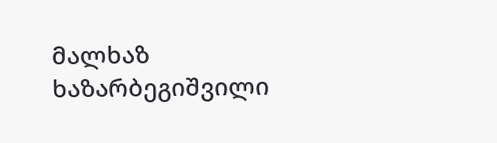მალხაზ ხაზარბეგიშვილი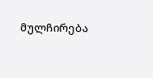მულჩირება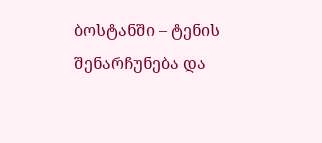ბოსტანში – ტენის შენარჩუნება და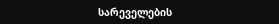სარეველების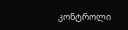კონტროლი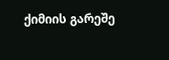ქიმიის გარეშე